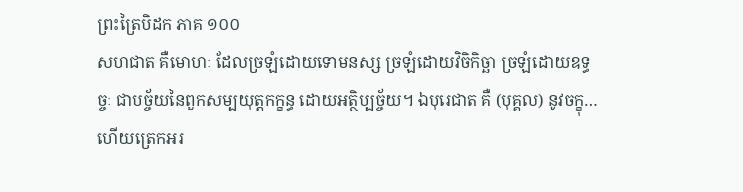ព្រះត្រៃបិដក ភាគ ១០០
សហជាត គឺមោហៈ ដែលច្រឡំដោយទោមនស្ស ច្រឡំដោយវិចិកិច្ឆា ច្រឡំដោយឧទ្ធច្ចៈ ជាបច្ច័យនៃពួកសម្បយុត្តកក្ខន្ធ ដោយអត្ថិប្បច្ច័យ។ ឯបុរេជាត គឺ (បុគ្គល) នូវចក្ខុ… ហើយត្រេកអរ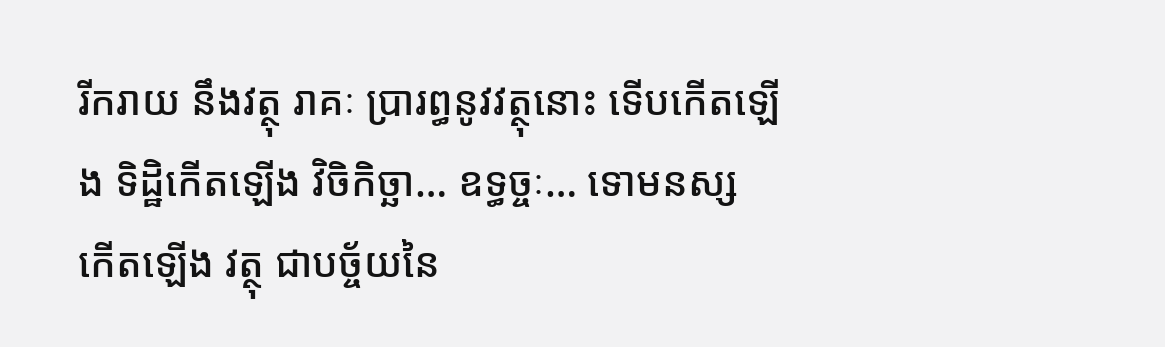រីករាយ នឹងវត្ថុ រាគៈ ប្រារព្ធនូវវត្ថុនោះ ទើបកើតឡើង ទិដ្ឋិកើតឡើង វិចិកិច្ឆា… ឧទ្ធច្ចៈ… ទោមនស្ស កើតឡើង វត្ថុ ជាបច្ច័យនៃ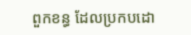ពួកខន្ធ ដែលប្រកបដោ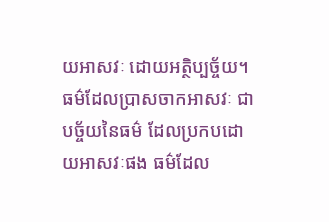យអាសវៈ ដោយអត្ថិប្បច្ច័យ។ ធម៌ដែលប្រាសចាកអាសវៈ ជាបច្ច័យនៃធម៌ ដែលប្រកបដោយអាសវៈផង ធម៌ដែល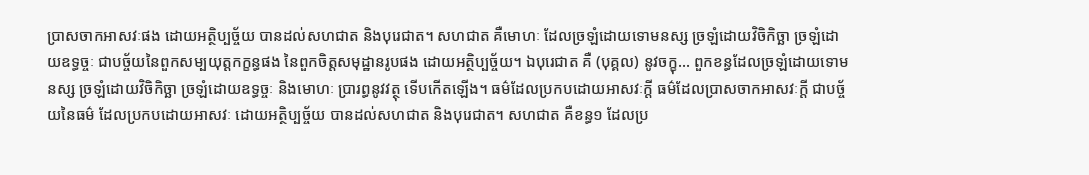ប្រាសចាកអាសវៈផង ដោយអត្ថិប្បច្ច័យ បានដល់សហជាត និងបុរេជាត។ សហជាត គឺមោហៈ ដែលច្រឡំដោយទោមនស្ស ច្រឡំដោយវិចិកិច្ឆា ច្រឡំដោយឧទ្ធច្ចៈ ជាបច្ច័យនៃពួកសម្បយុត្តកក្ខន្ធផង នៃពួកចិត្តសមុដ្ឋានរូបផង ដោយអត្ថិប្បច្ច័យ។ ឯបុរេជាត គឺ (បុគ្គល) នូវចក្ខុ… ពួកខន្ធដែលច្រឡំដោយទោមនស្ស ច្រឡំដោយវិចិកិច្ឆា ច្រឡំដោយឧទ្ធច្ចៈ និងមោហៈ ប្រារព្ធនូវវត្ថុ ទើបកើតឡើង។ ធម៌ដែលប្រកបដោយអាសវៈក្តី ធម៌ដែលប្រាសចាកអាសវៈក្តី ជាបច្ច័យនៃធម៌ ដែលប្រកបដោយអាសវៈ ដោយអត្ថិប្បច្ច័យ បានដល់សហជាត និងបុរេជាត។ សហជាត គឺខន្ធ១ ដែលប្រ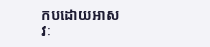កបដោយអាសវៈ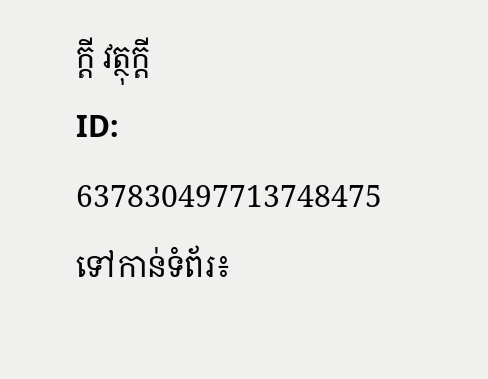ក្តី វត្ថុក្តី
ID: 637830497713748475
ទៅកាន់ទំព័រ៖